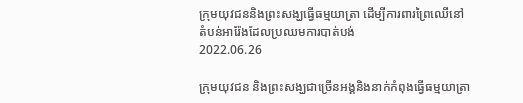ក្រុមយុវជននិងព្រះសង្ឃធ្វើធម្មយាត្រា ដើម្បីការពារព្រៃឈើនៅតំបន់អារ៉ែងដែលប្រឈមការបាត់បង់
2022.06.26

ក្រុមយុវជន និងព្រះសង្ឃជាច្រើនអង្គនិងនាក់កំពុងធ្វើធម្មយាត្រា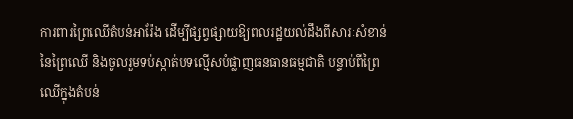ការពារព្រៃឈើតំបន់អារ៉ែង ដើម្បីផ្សព្វផ្សាយឱ្យពលរដ្ឋយល់ដឹងពីសារៈសំខាន់នៃព្រៃឈើ និងចូលរួមទប់ស្កាត់បទល្មើសបំផ្លាញធនធានធម្មជាតិ បន្ទាប់ពីព្រៃឈើក្នុងតំបន់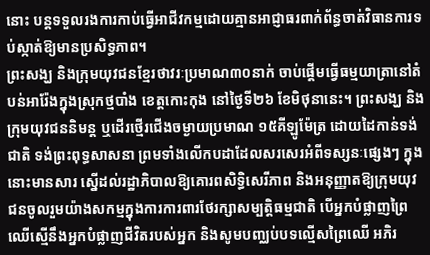នោះ បន្តទទួលរងការកាប់ធ្វើអាជីវកម្មដោយគ្មានអាជ្ញាធរពាក់ព័ន្ធចាត់វិធានការទប់ស្កាត់ឱ្យមានប្រសិទ្ធភាព។
ព្រះសង្ឃ និងក្រុមយុវជនខ្មែរថាវរៈប្រមាណ៣០នាក់ ចាប់ផ្ដើមធ្វើធម្មយាត្រានៅតំបន់អារ៉ែងក្នុងស្រុកថ្មបាំង ខេត្តកោះកុង នៅថ្ងៃទី២៦ ខែមិថុនានេះ។ ព្រះសង្ឃ និងក្រុមយុវជននិមន្ត ឬដើរថ្មើរជើងចម្ងាយប្រមាណ ១៥គីឡូម៉ែត្រ ដោយដៃកាន់ទង់ជាតិ ទង់ព្រះពុទ្ធសាសនា ព្រមទាំងលើកបដាដែលសរសេរអំពីទស្សនៈផ្សេងៗ ក្នុងនោះមានសារ ស្នើដល់រដ្ឋាភិបាលឱ្យគោរពសិទ្ធិសេរីភាព និងអនុញ្ញាតឱ្យក្រុមយុវជនចូលរួមយ៉ាងសកម្មក្នុងការការពារថែរក្សាសម្បត្តិធម្មជាតិ បើអ្នកបំផ្លាញព្រៃឈើស្មើនឹងអ្នកបំផ្លាញជីវិតរបស់អ្នក និងសូមបញ្ឈប់បទល្មើសព្រៃឈើ អភិរ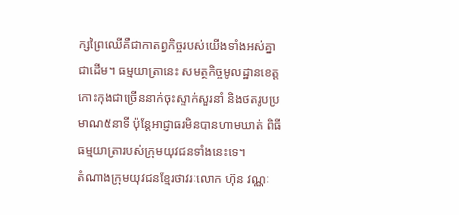ក្សព្រៃឈើគឺជាកាតព្វកិច្ចរបស់យើងទាំងអស់គ្នាជាដើម។ ធម្មយាត្រានេះ សមត្ថកិច្ចមូលដ្ឋានខេត្តកោះកុងជាច្រើននាក់ចុះស្ទាក់សួរនាំ និងថតរូបប្រមាណ៥នាទី ប៉ុន្តែអាជ្ញាធរមិនបានហាមឃាត់ ពិធីធម្មយាត្រារបស់ក្រុមយុវជនទាំងនេះទេ។
តំណាងក្រុមយុវជនខ្មែរថាវរៈលោក ហ៊ុន វណ្ណៈ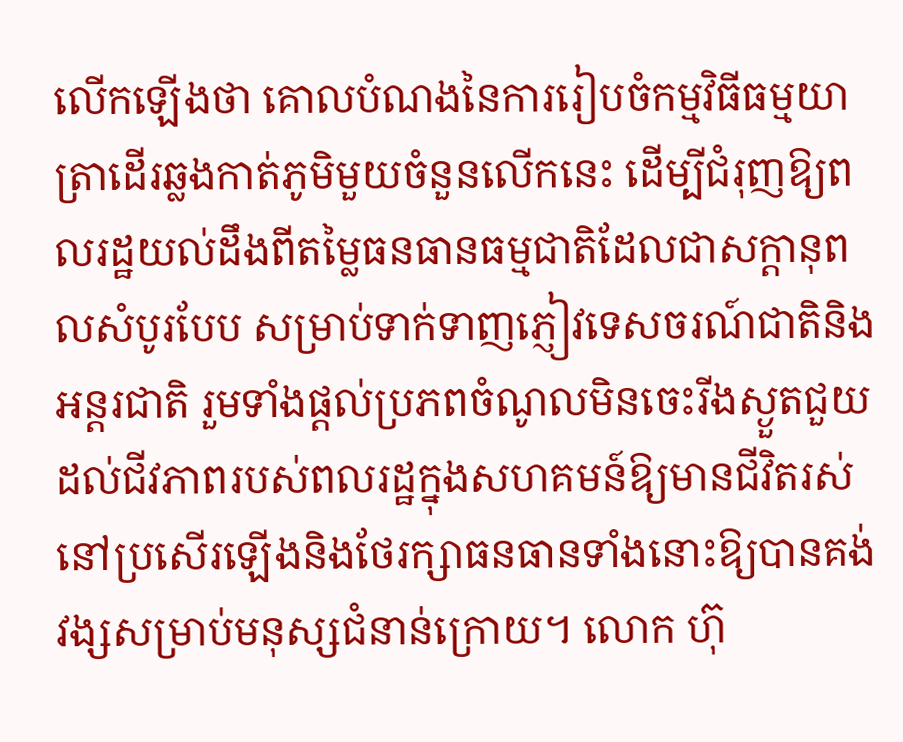លើកឡើងថា គោលបំណងនៃការរៀបចំកម្មវិធីធម្មយាត្រាដើរឆ្លងកាត់ភូមិមួយចំនួនលើកនេះ ដើម្បីជំរុញឱ្យពលរដ្ឋយល់ដឹងពីតម្លៃធនធានធម្មជាតិដែលជាសក្តានុពលសំបូរបែប សម្រាប់ទាក់ទាញភ្ញៀវទេសចរណ៍ជាតិនិងអន្តរជាតិ រួមទាំងផ្តល់ប្រភពចំណូលមិនចេះរីងស្ងួតជួយដល់ជីវភាពរបស់ពលរដ្ឋក្នុងសហគមន៍ឱ្យមានជីវិតរស់នៅប្រសើរឡើងនិងថែរក្សាធនធានទាំងនោះឱ្យបានគង់វង្សសម្រាប់មនុស្សជំនាន់ក្រោយ។ លោក ហ៊ុ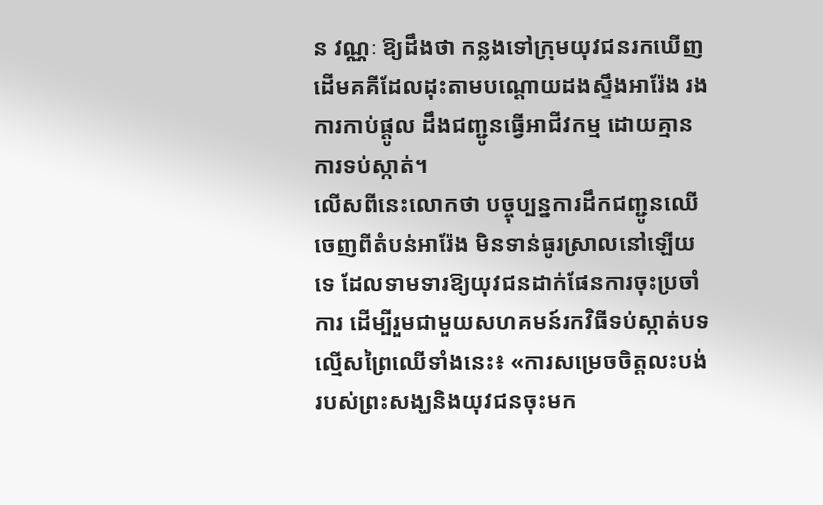ន វណ្ណៈ ឱ្យដឹងថា កន្លងទៅក្រុមយុវជនរកឃើញដើមគគីដែលដុះតាមបណ្តោយដងស្ទឹងអារ៉ែង រងការកាប់ផ្តូល ដឹងជញ្ជូនធ្វើអាជីវកម្ម ដោយគ្មានការទប់ស្កាត់។
លើសពីនេះលោកថា បច្ចុប្បន្នការដឹកជញ្ជូនឈើចេញពីតំបន់អារ៉ែង មិនទាន់ធូរស្រាលនៅឡើយទេ ដែលទាមទារឱ្យយុវជនដាក់ផែនការចុះប្រចាំការ ដើម្បីរួមជាមួយសហគមន៍រកវិធីទប់ស្កាត់បទល្មើសព្រៃឈើទាំងនេះ៖ «ការសម្រេចចិត្តលះបង់របស់ព្រះសង្ឃនិងយុវជនចុះមក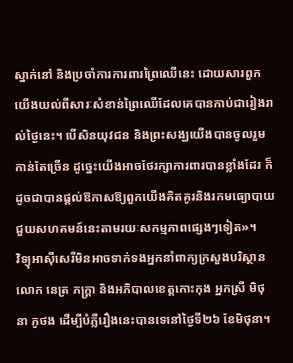ស្នាក់នៅ និងប្រចាំការការពារព្រៃឈើនេះ ដោយសារពួកយើងយល់ពីសារៈសំខាន់ព្រៃឈើដែលគេបានកាប់ជារៀងរាល់ថ្ងៃនេះ។ បើសិនយុវជន និងព្រះសង្ឃយើងបានចូលរួមកាន់តែច្រើន ដូច្នេះយើងអាចថែរក្សាការពារបានខ្លាំងដែរ ក៏ដូចជាបានផ្តល់ឱកាសឱ្យពួកយើងគិតគូរនិងរកមធ្យោបាយជួយសហគមន៍នេះតាមរយៈសកម្មភាពផ្សេងៗទៀត»។
វិទ្យុអាស៊ីសេរីមិនអាចទាក់ទងអ្នកនាំពាក្យក្រសួងបរិស្ថានលោក នេត្រ ភក្រ្តា និងអភិបាលខេត្តកោះកុង អ្នកស្រី មិថុនា ភូថង ដើម្បីបំភ្លឺរឿងនេះបានទេនៅថ្ងៃទី២៦ ខែមិថុនា។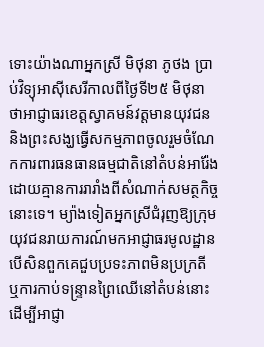ទោះយ៉ាងណាអ្នកស្រី មិថុនា ភូថង ប្រាប់វិទ្យុអាស៊ីសេរីកាលពីថ្ងៃទី២៥ មិថុនា ថាអាជ្ញាធរខេត្តស្វាគមន៍វត្តមានយុវជននិងព្រះសង្ឃធ្វើសកម្មភាពចូលរួមចំណែកការពារធនធានធម្មជាតិនៅតំបន់អារ៉ែង ដោយគ្មានការរារាំងពីសំណាក់សមត្ថកិច្ចនោះទេ។ ម្យ៉ាងទៀតអ្នកស្រីជំរុញឱ្យក្រុមយុវជនរាយការណ៍មកអាជ្ញាធរមូលដ្ឋាន បើសិនពួកគេជួបប្រទះភាពមិនប្រក្រតី ឬការកាប់ទន្រ្ទានព្រៃឈើនៅតំបន់នោះ ដើម្បីអាជ្ញា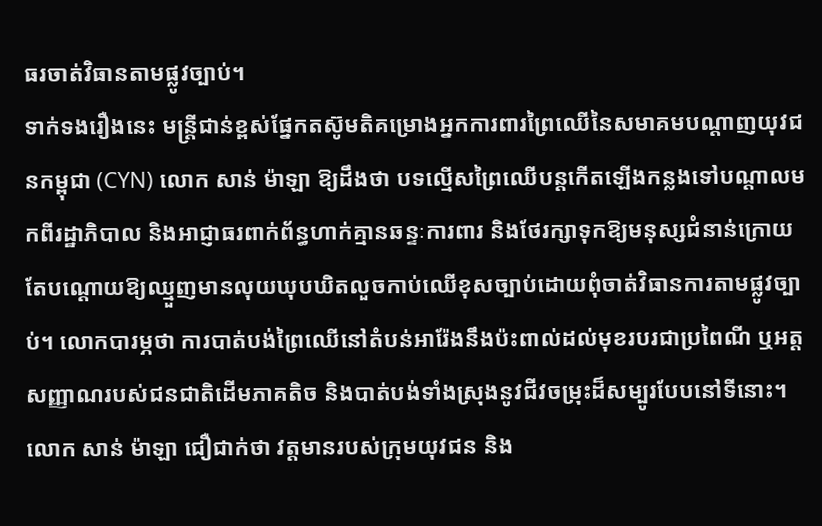ធរចាត់វិធានតាមផ្លូវច្បាប់។
ទាក់ទងរឿងនេះ មន្រ្តីជាន់ខ្ពស់ផ្នែកតស៊ូមតិគម្រោងអ្នកការពារព្រៃឈើនៃសមាគមបណ្តាញយុវជនកម្ពុជា (CYN) លោក សាន់ ម៉ាឡា ឱ្យដឹងថា បទល្មើសព្រៃឈើបន្តកើតឡើងកន្លងទៅបណ្តាលមកពីរដ្ឋាភិបាល និងអាជ្ញាធរពាក់ព័ន្ធហាក់គ្មានឆន្ទៈការពារ និងថែរក្សាទុកឱ្យមនុស្សជំនាន់ក្រោយ តែបណ្ដោយឱ្យឈ្មួញមានលុយឃុបឃិតលួចកាប់ឈើខុសច្បាប់ដោយពុំចាត់វិធានការតាមផ្លូវច្បាប់។ លោកបារម្ភថា ការបាត់បង់ព្រៃឈើនៅតំបន់អារ៉ែងនឹងប៉ះពាល់ដល់មុខរបរជាប្រពៃណី ឬអត្តសញ្ញាណរបស់ជនជាតិដើមភាគតិច និងបាត់បង់ទាំងស្រុងនូវជីវចម្រុះដ៏សម្បូរបែបនៅទីនោះ។ លោក សាន់ ម៉ាឡា ជឿជាក់ថា វត្តមានរបស់ក្រុមយុវជន និង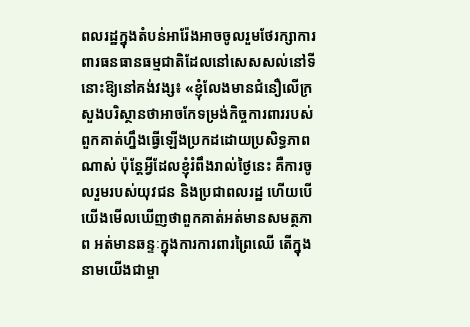ពលរដ្ឋក្នុងតំបន់អារ៉ែងអាចចូលរួមថែរក្សាការពារធនធានធម្មជាតិដែលនៅសេសសល់នៅទីនោះឱ្យនៅគង់វង្ស៖ «ខ្ញុំលែងមានជំនឿលើក្រសួងបរិស្ថានថាអាចកែទម្រង់កិច្ចការពាររបស់ពួកគាត់ហ្នឹងធ្វើឡើងប្រកដដោយប្រសិទ្ធភាពណាស់ ប៉ុន្តែអ្វីដែលខ្ញុំរំពឹងរាល់ថ្ងៃនេះ គឺការចូលរួមរបស់យុវជន និងប្រជាពលរដ្ឋ ហើយបើយើងមើលឃើញថាពួកគាត់អត់មានសមត្ថភាព អត់មានឆន្ទៈក្នុងការការពារព្រៃឈើ តើក្នុងនាមយើងជាម្ចា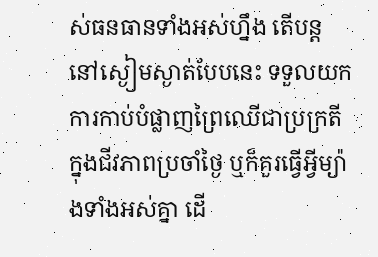ស់ធនធានទាំងអស់ហ្នឹង តើបន្តនៅស្ងៀមស្ងាត់បែបនេះ ទទួលយកការកាប់បំផ្លាញព្រៃឈើជាប្រក្រតីក្នុងជីវភាពប្រចាំថ្ងៃ ឬក៏គួរធ្វើអ្វីម្យ៉ាងទាំងអស់គ្នា ដើ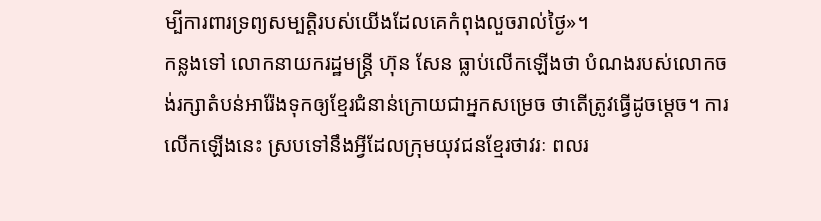ម្បីការពារទ្រព្យសម្បត្តិរបស់យើងដែលគេកំពុងលួចរាល់ថ្ងៃ»។
កន្លងទៅ លោកនាយករដ្ឋមន្ត្រី ហ៊ុន សែន ធ្លាប់លើកឡើងថា បំណងរបស់លោកចង់រក្សាតំបន់អារ៉ែងទុកឲ្យខ្មែរជំនាន់ក្រោយជាអ្នកសម្រេច ថាតើត្រូវធ្វើដូចម្ដេច។ ការលើកឡើងនេះ ស្របទៅនឹងអ្វីដែលក្រុមយុវជនខ្មែរថាវរៈ ពលរ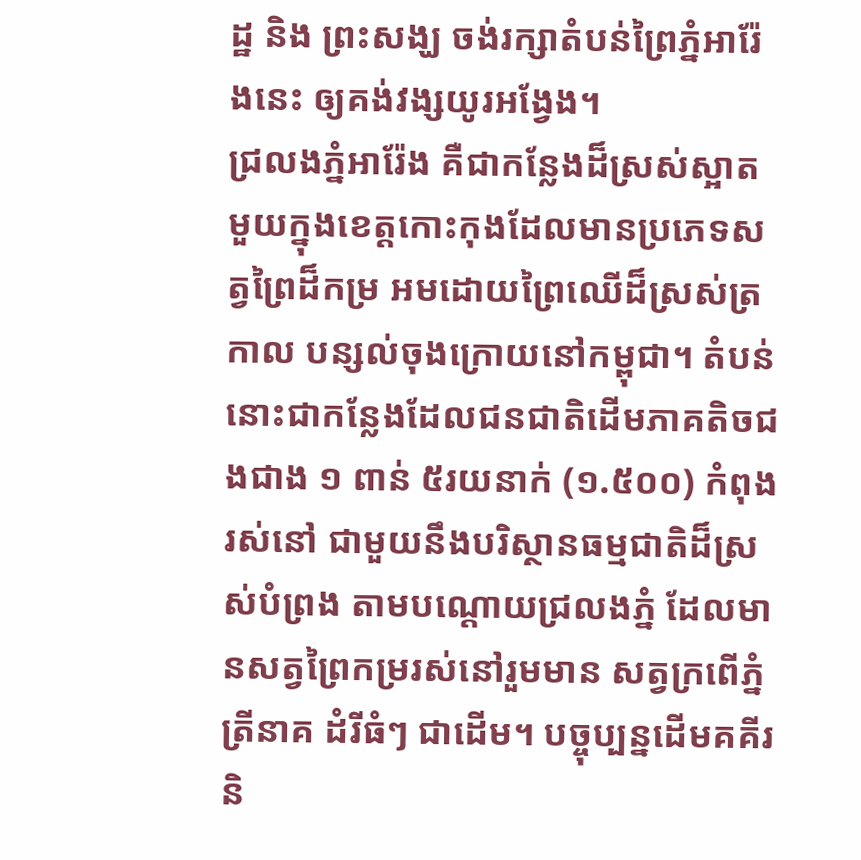ដ្ឋ និង ព្រះសង្ឃ ចង់រក្សាតំបន់ព្រៃភ្នំអារ៉ែងនេះ ឲ្យគង់វង្សយូរអង្វែង។
ជ្រលងភ្នំអារ៉ែង គឺជាកន្លែងដ៏ស្រស់ស្អាតមួយក្នុងខេត្តកោះកុងដែលមានប្រភេទសត្វព្រៃដ៏កម្រ អមដោយព្រៃឈើដ៏ស្រស់ត្រកាល បន្សល់ចុងក្រោយនៅកម្ពុជា។ តំបន់នោះជាកន្លែងដែលជនជាតិដើមភាគតិចជងជាង ១ ពាន់ ៥រយនាក់ (១.៥០០) កំពុងរស់នៅ ជាមួយនឹងបរិស្ថានធម្មជាតិដ៏ស្រស់បំព្រង តាមបណ្តោយជ្រលងភ្នំ ដែលមានសត្វព្រៃកម្ររស់នៅរួមមាន សត្វក្រពើភ្នំ ត្រីនាគ ដំរីធំៗ ជាដើម។ បច្ចុប្បន្នដើមគគីរ និ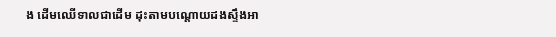ង ដើមឈើទាលជាដើម ដុះតាមបណ្តោយដងស្ទឹងអា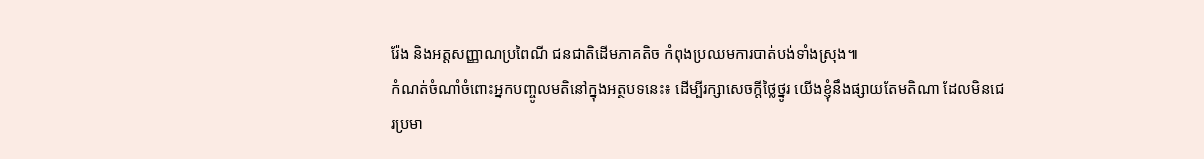រ៉ែង និងអត្តសញ្ញាណប្រពៃណី ជនជាតិដើមភាគតិច កំពុងប្រឈមការបាត់បង់ទាំងស្រុង៕
កំណត់ចំណាំចំពោះអ្នកបញ្ចូលមតិនៅក្នុងអត្ថបទនេះ៖ ដើម្បីរក្សាសេចក្ដីថ្លៃថ្នូរ យើងខ្ញុំនឹងផ្សាយតែមតិណា ដែលមិនជេរប្រមា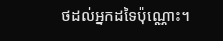ថដល់អ្នកដទៃប៉ុណ្ណោះ។